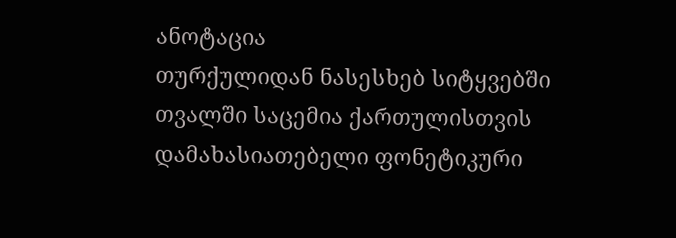ანოტაცია
თურქულიდან ნასესხებ სიტყვებში თვალში საცემია ქართულისთვის დამახასიათებელი ფონეტიკური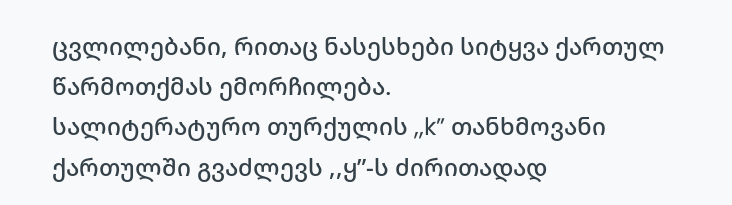ცვლილებანი, რითაც ნასესხები სიტყვა ქართულ წარმოთქმას ემორჩილება.
სალიტერატურო თურქულის ,,k” თანხმოვანი ქართულში გვაძლევს ,,ყ”-ს ძირითადად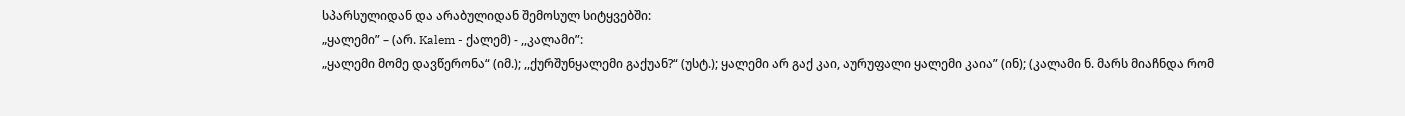სპარსულიდან და არაბულიდან შემოსულ სიტყვებში:
„ყალემი” – (არ. Kalem - ქალემ) - ,,კალამი”:
„ყალემი მომე დავწერონა“ (იმ.); ,,ქურშუნყალემი გაქუან?“ (უსტ.); ყალემი არ გაქ კაი, აურუფალი ყალემი კაია” (ინ); (კალამი ნ. მარს მიაჩნდა რომ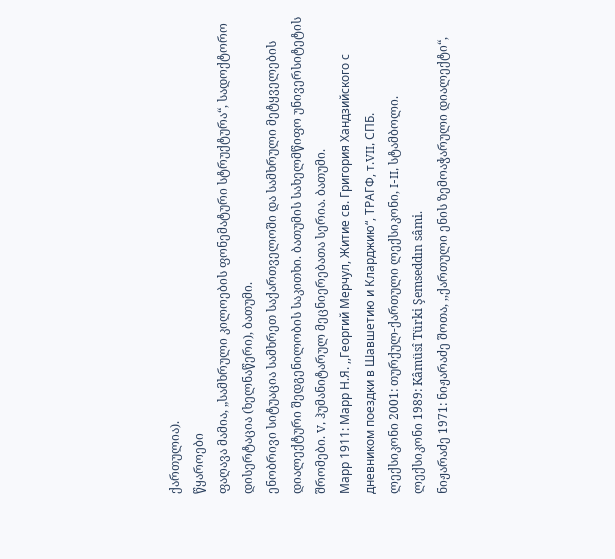ქართულია).
წყაროები
ფაღავა მამია, „სამხრული კილოების ფონემატური სტრუქტურა“, სადოქტორო დისერტაცია (ხელნაწერი), ბათუმი.
ენობრივი სიტუაცია სამხრეთ საქართველოში და სამხრული მეტყველების დიალექტური შედგენილობის საკითხი. ბათუმის სახელმწიფო უნივერსიტეტის შრომები. V, ჰუმანიტარულ მეცნიერებათა სერია. ბათუმი.
Марр 1911: Марр Н.Я. ,,Георгий Мерчул, Житие св. Григория Хандзийского с дневником поездки в Шавшетию и Кларджию“, ТРАГФ, т.VII, СПБ.
ლექსიკონი 2001: თურქულ-ქართული ლექსიკონი, I-II, სტამბოლი.
ლექსიკონი 1989: Kâmüsî Türki Şemseddın sâmi.
ნიჟარაძე 1971: ნიჟარაძე შოთა, ,,ქართული ენის ზემოაჭარული დიალექტი“,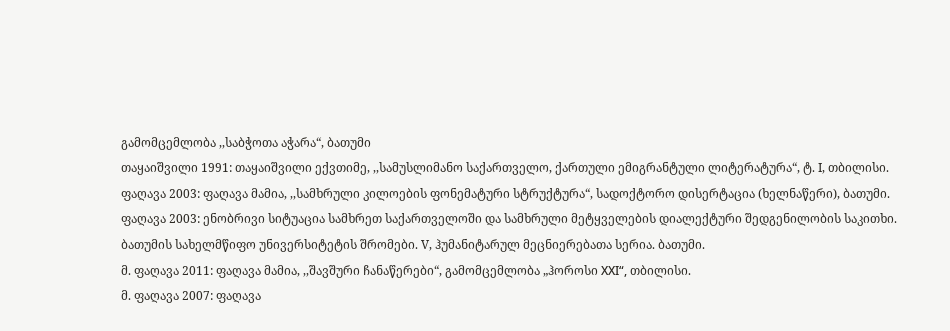გამომცემლობა ,,საბჭოთა აჭარა“, ბათუმი
თაყაიშვილი 1991: თაყაიშვილი ექვთიმე, ,,სამუსლიმანო საქართველო, ქართული ემიგრანტული ლიტერატურა“, ტ. I, თბილისი.
ფაღავა 2003: ფაღავა მამია, ,,სამხრული კილოების ფონემატური სტრუქტურა“, სადოქტორო დისერტაცია (ხელნაწერი), ბათუმი.
ფაღავა 2003: ენობრივი სიტუაცია სამხრეთ საქართველოში და სამხრული მეტყველების დიალექტური შედგენილობის საკითხი. ბათუმის სახელმწიფო უნივერსიტეტის შრომები. V, ჰუმანიტარულ მეცნიერებათა სერია. ბათუმი.
მ. ფაღავა 2011: ფაღავა მამია, ,,შავშური ჩანაწერები“, გამომცემლობა „ჰოროსი XXΙ“, თბილისი.
მ. ფაღავა 2007: ფაღავა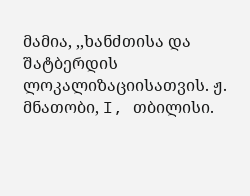მამია, ,,ხანძთისა და შატბერდის ლოკალიზაციისათვის. ჟ. მნათობი, I, თბილისი.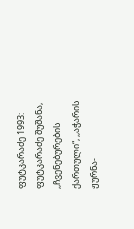ფუტკარაძე 1993: ფუტკარაძე შუშანა, ,,ჩვენებურების ქართული“, ,,აჭარის ჟურნა-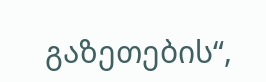გაზეთების“,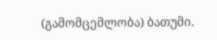(გამომცემლობა) ბათუმი.